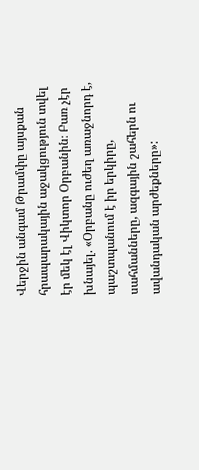Վերջին անգամ Թրամփը այսքան հրապարակային աջակցություն տվել էր մեկ էլ Վիկտոր Օրբանին։ Բառ չէր խնայել. «Օրբանը ուժեղ առաջնորդ է, պաշտպանում է իր երկիրը, սահմանները, ազգային շահերն ու ավանդական արժեքները»: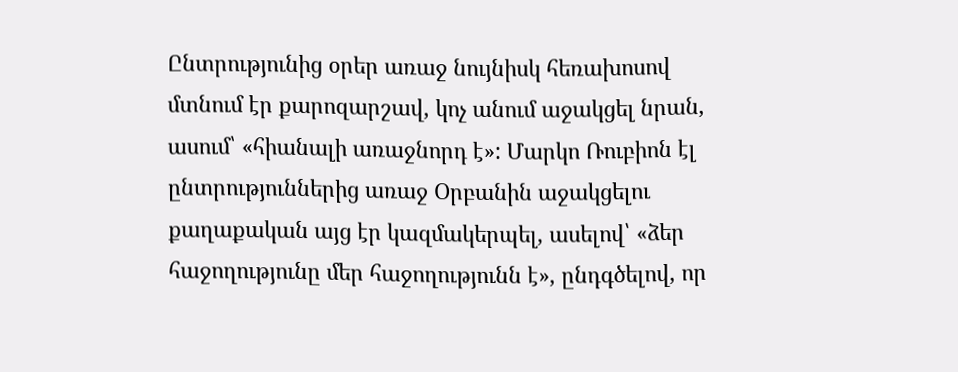Ընտրությունից օրեր առաջ նույնիսկ հեռախոսով մտնում էր քարոզարշավ, կոչ անում աջակցել նրան, ասում՝ «հիանալի առաջնորդ է»: Մարկո Ռուբիոն էլ ընտրություններից առաջ Օրբանին աջակցելու քաղաքական այց էր կազմակերպել, ասելով՝ «ձեր հաջողությունը մեր հաջողությունն է», ընդգծելով, որ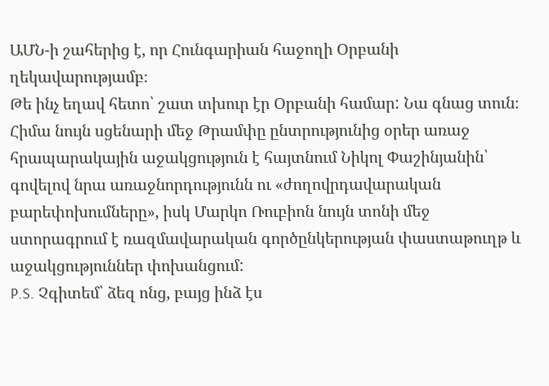ԱՄՆ-ի շահերից է, որ Հունգարիան հաջողի Օրբանի ղեկավարությամբ։
Թե ինչ եղավ հետո՝ շատ տխուր էր Օրբանի համար: Նա գնաց տուն։
Հիմա նույն սցենարի մեջ Թրամփը ընտրությունից օրեր առաջ հրապարակային աջակցություն է հայտնում Նիկոլ Փաշինյանին՝ գովելով նրա առաջնորդությունն ու «ժողովրդավարական բարեփոխումները», իսկ Մարկո Ռուբիոն նույն տոնի մեջ ստորագրում է ռազմավարական գործընկերության փաստաթուղթ և աջակցություններ փոխանցում:
P.S. Չգիտեմ՝ ձեզ ոնց, բայց ինձ էս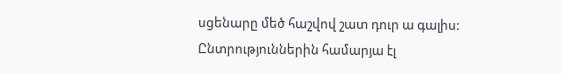սցենարը մեծ հաշվով շատ դուր ա գալիս:
Ընտրություններին համարյա էլ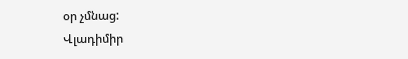օր չմնաց:
Վլադիմիր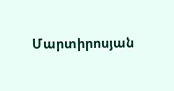Մարտիրոսյան